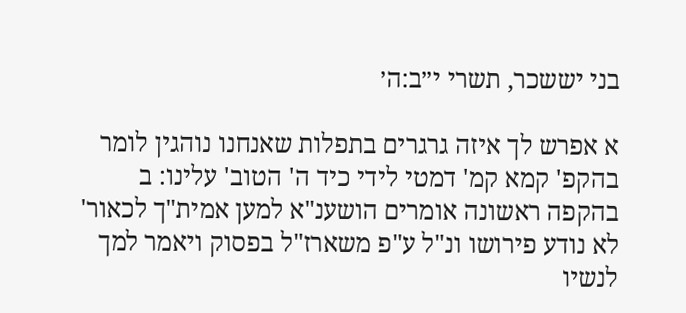בני יששכר, תשרי י״ב:ה׳

א אפרש לך איזה גרגרים בתפלות שאנחנו נוהגין לומר בהקפ' קמא קמ' דמטי לידי כיד ה' הטוב' עלינו: ב בהקפה ראשונה אומרים הושענ"א למען אמית"ך לכאור' לא נודע פירושו ונ"ל ע"פ משארז"ל בפסוק ויאמר למך לנשיו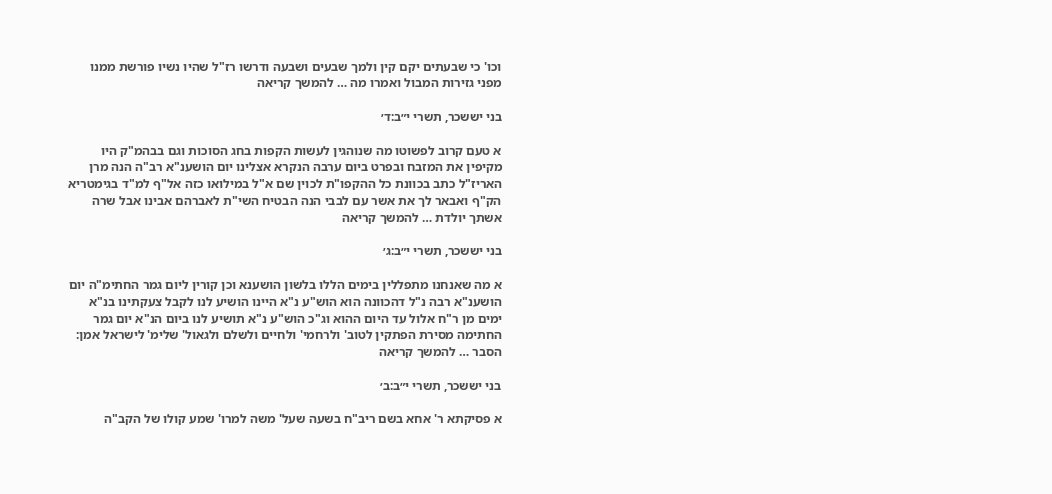וכו' כי שבעתים יקם קין ולמך שבעים ושבעה ודרשו רז"ל שהיו נשיו פורשת ממנו מפני גזירות המבול ואמרו מה … להמשך קריאה

בני יששכר, תשרי י״ב:ד׳

א טעם קרוב לפשוטו מה שנוהגין לעשות הקפות בחג הסוכות וגם בבהמ"ק היו מקיפין את המזבח ובפרט ביום ערבה הנקרא אצלינו יום הושענ"א רב"ה הנה מרן האריז"ל כתב בכוונת כל ההקפו"ת לכוין שם א"ל במילואו כזה אל"ף למ"ד בגימטריא הק"ף ואבאר לך את אשר עם לבבי הנה הבטיח השי"ת לאברהם אבינו אבל שרה אשתך יולדת … להמשך קריאה

בני יששכר, תשרי י״ב:ג׳

א מה שאנחנו מתפללין בימים הללו בלשון הושענא וכן קורין ליום גמר החתימ"ה יום הושענ"א רבה נ"ל דהכוונה הוא הוש"ע נ"א היינו הושיע לנו לקבל צעקתינו בנ"א ימים מן ר"ח אלול עד היום ההוא וג"כ הוש"ע נ"א תושיע לנו ביום הנ"א יום גמר החתימה מסירת הפתקין לטוב' ולרחמי' ולחיים ולשלם ולגאול' שלימ' לישראל אמן: הסבר … להמשך קריאה

בני יששכר, תשרי י״ב:ב׳

א פסיקתא ר' אחא בשם ריב"ח בשעה שעל' משה למרו' שמע קולו של הקב"ה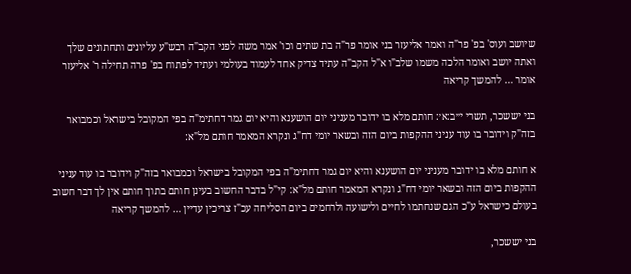שיושב ועוס' בפ' פר"ה ואמר אליעזר בני אומר פר"ה בת שתים וכו' אמר משה לפני הקב"ה רבש"ע עליונים ותחתונים שלך ואתה יושב ואומר הלכה משמו שלב"ו א"ל הקב"ה עתיד צדיק אחד לעמוד בעולמי ועתיד לפתוח בפ' פרה תחילה ר' אליעזר אומר … להמשך קריאה

בני יששכר, תשרי י״ב:א׳: חותם מלא בו ידובר מעניני יום הושענא והיא יום גמר דחתימ"ה בפי המקובל בישראל וכמבואר בזה"ק וידובר בו עוד עניני ההקפות ביום הזה ובשאר יומי דח"ג ונקרא המאמר חותם מל"א:

א חותם מלא בו ידובר מעניני יום הושענא והיא יום גמר דחתימ"ה בפי המקובל בישראל וכמבואר בזה"ק וידובר בו עוד עניני ההקפות ביום הזה ובשאר יומי דח"ג ונקרא המאמר חותם מל"א: קי"ל בדבר החשוב בעינן חותם בתוך חותם אין לך דבר חשוב בעולם כישראל ע"כ הגם שנחתמו לחיים ולישועה ולרחמים ביום הסליחה עכ"ז צריכין עדיין … להמשך קריאה

בני יששכר,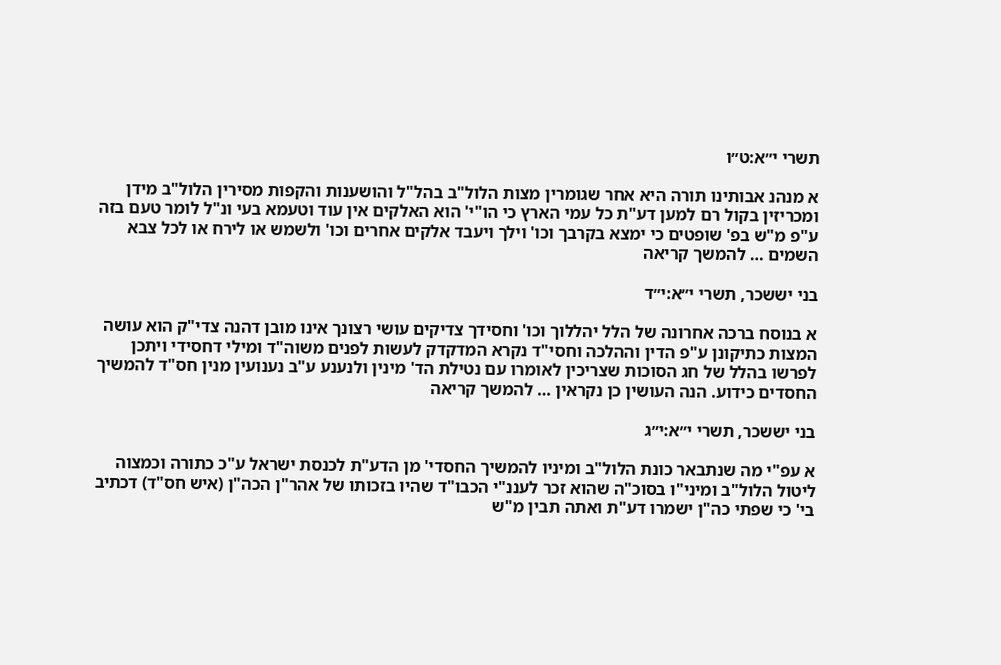תשרי י״א:ט״ו

א מנהנ אבותינו תורה היא אחר שגומרין מצות הלול"ב בהל"ל והושענות והקפות מסירין הלול"ב מידן ומכריזין בקול רם למען דע"ת כל עמי הארץ כי הו"י' הוא האלקים אין עוד וטעמא בעי ונ"ל לומר טעם בזה ע"פ מ"ש בפ' שופטים כי ימצא בקרבך וכו' וילך ויעבד אלקים אחרים וכו' ולשמש או לירח או לכל צבא השמים … להמשך קריאה

בני יששכר, תשרי י״א:י״ד

א בנוסח ברכה אחרונה של הלל יהללוך וכו' וחסידך צדיקים עושי רצונך אינו מובן דהנה צדי"ק הוא עושה המצות כתיקונן ע"פ הדין וההלכה וחסי"ד נקרא המדקדק לעשות לפנים משוה"ד ומילי דחסידי ויתכן לפרשו בהלל של חג הסוכות שצריכין לאומרו עם נטילת הד' מינין ולנענע ע"ב נענועין מנין חס"ד להמשיך החסדים כידוע. הנה העושין כן נקראין … להמשך קריאה

בני יששכר, תשרי י״א:י״ג

א עפ"י מה שנתבאר כונת הלול"ב ומיניו להמשיך החסדי' מן הדע"ת לכנסת ישראל ע"כ כתורה וכמצוה ליטול הלול"ב ומיני"ו בסוכ"ה שהוא זכר לעננ"י הכבו"ד שהיו בזכותו של אהר"ן הכה"ן (איש חס"ד) דכתיב בי' כי שפתי כה"ן ישמרו דע"ת ואתה תבין מ"ש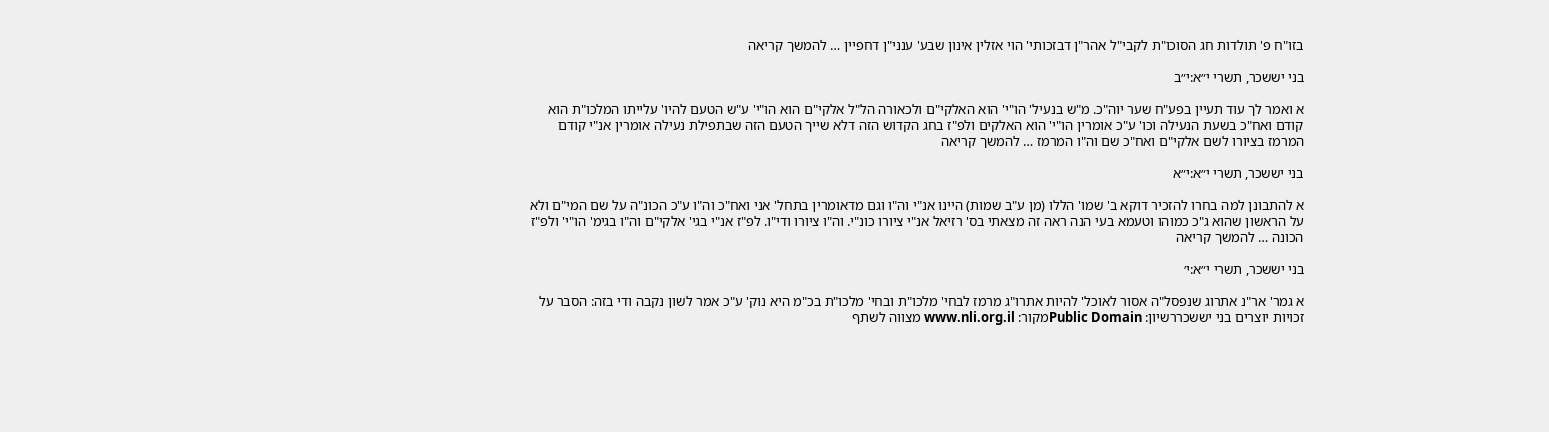בזו"ח פ' תולדות חג הסוכו"ת לקבי"ל אהר"ן דבזכותי' הוי אזלין אינון שבע' ענני"ן דחפיין … להמשך קריאה

בני יששכר, תשרי י״א:י״ב

א ואמר לך עוד תעיין בפע"ח שער יוה"כ. מ"ש בנעיל' הו"י' הוא האלקי"ם ולכאורה הל"ל אלקי"ם הוא הו"י' ע"ש הטעם להיו' עלייתו המלכו"ת הוא קודם ואח"כ בשעת הנעילה וכו' ע"כ אומרין הו"י' הוא האלקים ולפ"ז בחג הקדוש הזה דלא שייך הטעם הזה שבתפילת נעילה אומרין אנ"י קודם המרמז בציורו לשם אלקי"ם ואח"כ שם וה"ו המרמז … להמשך קריאה

בני יששכר, תשרי י״א:י״א

א להתבונן למה בחרו להזכיר דוקא ב' שמו' הללו (מן ע"ב שמות) היינו אנ"י וה"ו וגם מדאומרין בתחל' אני ואח"כ וה"ו ע"כ הכונ"ה על שם המי"ם ולא על הראשון שהוא ג"כ כמוהו וטעמא בעי הנה ראה זה מצאתי בס' רזיאל אנ"י ציורו כונ"י. וה"ו ציורו ודי"ו. לפ"ז אנ"י בגי' אלקי"ם וה"ו בגימ' הו"י' ולפ"ז הכונה … להמשך קריאה

בני יששכר, תשרי י״א:י׳

א גמר' אר"נ אתרוג שנפסל"ה אסור לאוכל' להיות אתרו"ג מרמז לבחי' מלכו"ת ובחי' מלכו"ת בכ"מ היא נוק' ע"כ אמר לשון נקבה ודי בזה: הסבר על זכויות יוצרים בני יששכררשיון: Public Domainמקור: www.nli.org.il מצווה לשתף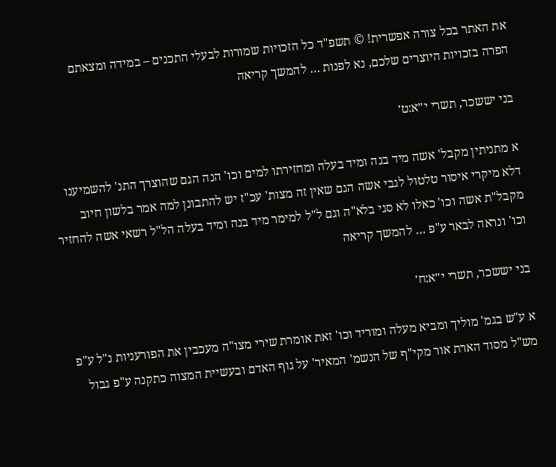את האתר בכל צורה אפשרית! © תשפ"ד כל הזכויות שמורות לבעלי התכנים – במידה ומצאתם הפרה בזכויות היוצרים שלכם, נא לפנות … להמשך קריאה

בני יששכר, תשרי י״א:ט׳

א מתניתין מקבל' אשה מיד בנה ומיד בעלה ומחזירתו למים וכו' הנה הגם שהוצרך התנ' להשמיענו דלא מיקרי איסור טלטול לגבי אשה הגם שאין זה מצות' עכ"ז יש להתבונן למה אמר בלשון חיוב מקבל"ת אשה וכו' כאלו לא סגי בלא"ה וגם ל"ל למימר מיד בנה ומיד בעלה הל"ל רשאי אשה להחזיר וכו' ונראה לבאר ע"פ … להמשך קריאה

בני יששכר, תשרי י״א:ח׳

א ע"ש בגמ' מוליך ומביא מעלה ומוריד וכו' זאת אומרת שירי מצו"ה מעכבין את הפורעניות נ"ל ע"פ מש"ל מסוד הארת אור מקי"ף של הנשמ' המאיר' על גוף האדם ובעשיית המצוה כתקנה ע"פ גבול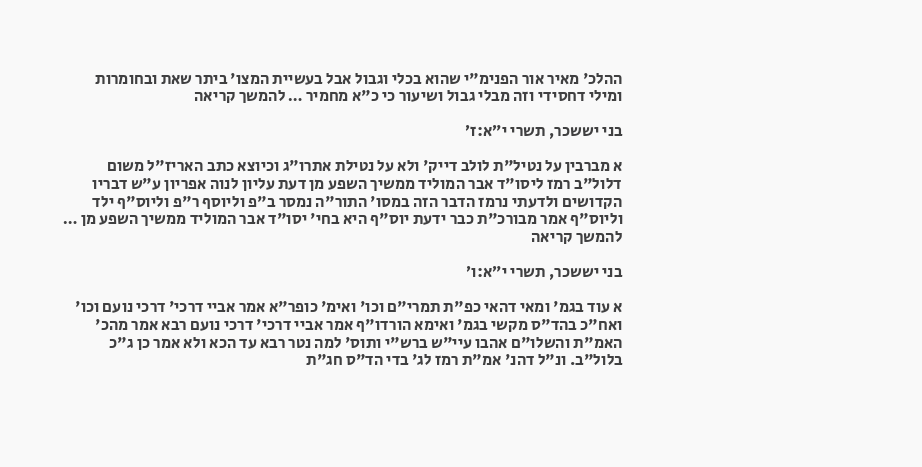ההלכ' מאיר אור הפנימ"י שהוא בכלי וגבול אבל בעשיית המצו' ביתר שאת ובחומרות ומילי דחסידי וזה מבלי גבול ושיעור כי כ"א מחמיר … להמשך קריאה

בני יששכר, תשרי י״א:ז׳

א מברבין על נטיל"ת לולב דייק' ולא על נטילת אתרו"ג וכיוצא כתב האריז"ל משום דלול"ב רמז ליסו"ד אבר המוליד ממשיך השפע מן דעת עליון לנוה אפריון ע"ש דבריו הקדושים ולדעתי נרמז הדבר הזה במסו' התור"ה נמסר ב"פ וליוסף ר"פ וליוס"ף ילד וליוס"ף אמר מבורכ"ת כבר ידעת יוס"ף היא בחי' יסו"ד אבר המוליד ממשיך השפע מן … להמשך קריאה

בני יששכר, תשרי י״א:ו׳

א עוד בגמ' ומאי דהאי כפ"ת תמרי"ם וכו' ואימ' כופר"א אמר אביי דרכי' דרכי נועם וכו' ואח"כ בהד"ס מקשי בגמ' ואימא הורדו"ף אמר אביי דרכי' דרכי נועם רבא אמר מהכ' האמ"ת והשלו"ם אהבו עיי"ש ברש"י ותוס' למה נטר רבא עד הכא ולא אמר כן ג"כ בלול"ב. ונ"ל דהנ' אמ"ת רמז לג' בדי הד"ס חג"ת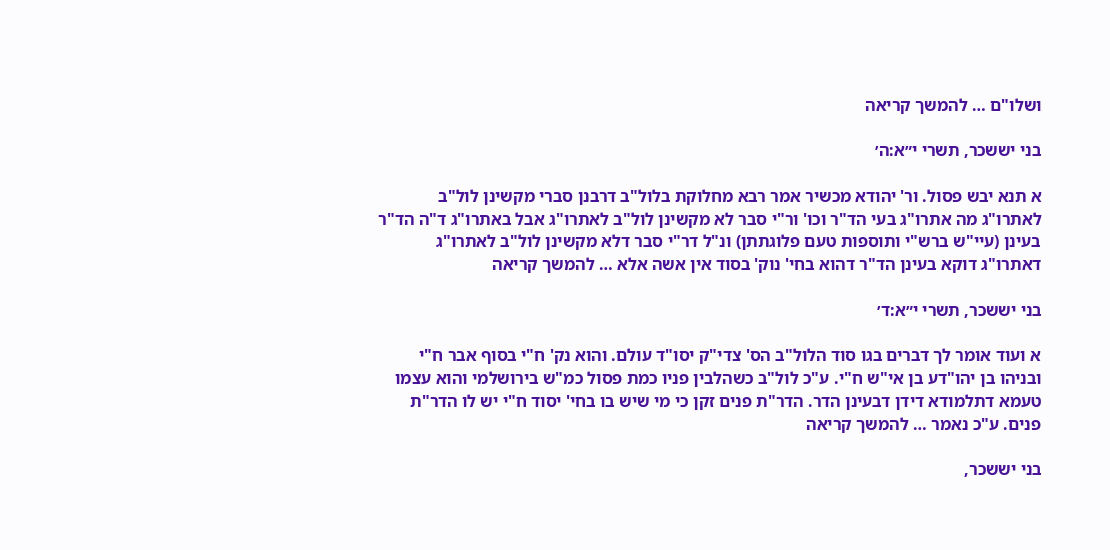ושלו"ם … להמשך קריאה

בני יששכר, תשרי י״א:ה׳

א תנא יבש פסול. ור' יהודא מכשיר אמר רבא מחלוקת בלול"ב דרבנן סברי מקשינן לול"ב לאתרו"ג מה אתרו"ג בעי הד"ר וכו' ור"י סבר לא מקשינן לול"ב לאתרו"ג אבל באתרו"ג ד"ה הד"ר בעינן (עיי"ש ברש"י ותוספות טעם פלוגתתן) ונ"ל דר"י סבר דלא מקשינן לול"ב לאתרו"ג דאתרו"ג דוקא בעינן הד"ר דהוא בחי' נוק' בסוד אין אשה אלא … להמשך קריאה

בני יששכר, תשרי י״א:ד׳

א ועוד אומר לך דברים בגו סוד הלול"ב הס' צדי"ק יסו"ד עולם. והוא נק' ח"י בסוף אבר ח"י ובניהו בן יהו"דע בן אי"ש ח"י. ע"כ לול"ב כשהלבין פניו כמת פסול כמ"ש בירושלמי והוא עצמו טעמא דתלמודא דידן דבעינן הדר. הדר"ת פנים זקן כי מי שיש בו בחי' יסוד ח"י יש לו הדר"ת פנים. ע"כ נאמר … להמשך קריאה

בני יששכר,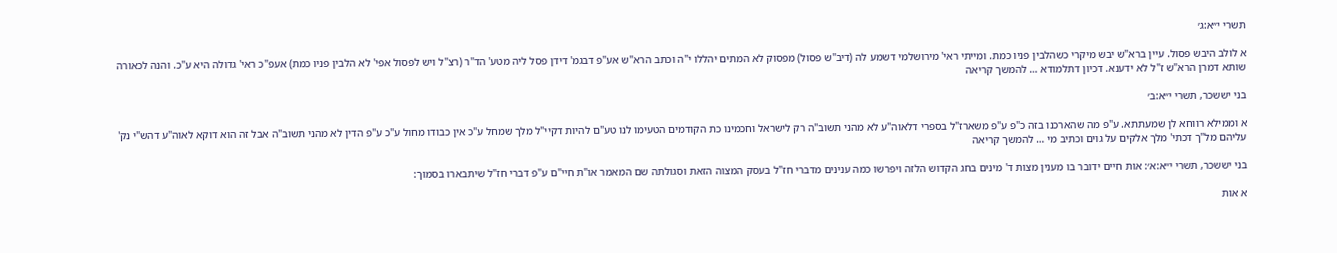תשרי י״א:ג׳

א לולב היבש פסול. עיין ברא"ש יבש מיקרי כשהלבין פניו כמת. ומייתי ראי' מירושלמי דשמע לה (דיב"ש פסול) מפסוק לא המתים יהללו י"ה וכתב הרא"ש אע"פ דבגמ' דידן פסל ליה מטע' הד"ר (רצ"ל ויש לפסול אפי' לא הלבין פניו כמת) אעפ"כ ראי' גדולה היא ע"כ. והנה לכאורה שותא דמרן הרא"ש ז"ל לא ידענא. דכיון דתלמודא … להמשך קריאה

בני יששכר, תשרי י״א:ב׳

א וממילא רווחא לן שמעתתא. ע"פ מה שהארכנו בזה כ"פ ע"פ משארז"ל בספרי דלאוה"ע לא מהני תשוב"ה רק לישראל וחכמינו כת הקודמים הטעימו לנו טע"ם להיות דקיי"ל מלך שמחל ע"כ אין כבודו מחול ע"כ ע"פ הדין לא מהני תשוב"ה אבל זה הוא דוקא לאוה"ע דהש"י נק' עליהם מל"ך דכתי' מלך אלקים על גוים וכתיב מי … להמשך קריאה

בני יששכר, תשרי י״א:א׳: אות חיים ידובר בו מענין מצות ד' מינים בחג הקדוש הלזה ויפרשו כמה ענינים מדברי חז"ל בעסק המצוה הזאת וסגולתה שם המאמר או"ת חיי"ם ע"פ דברי חז"ל שיתבארו בסמוך:

א אות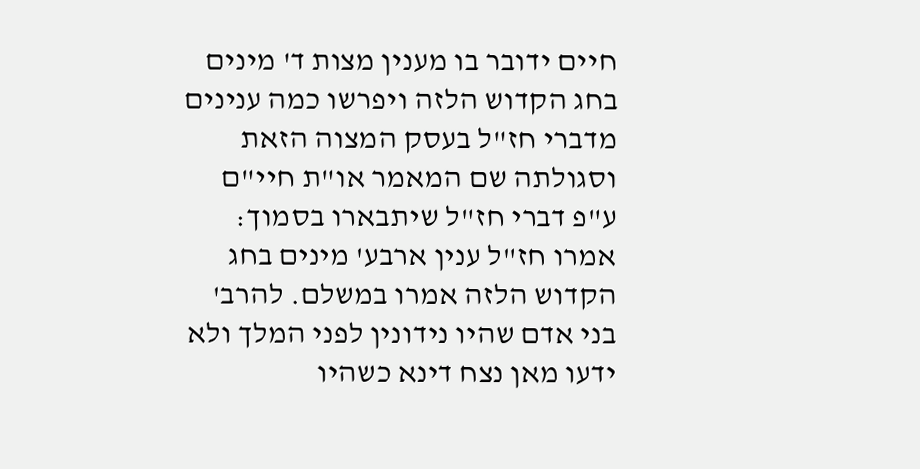חיים ידובר בו מענין מצות ד' מינים בחג הקדוש הלזה ויפרשו כמה ענינים מדברי חז"ל בעסק המצוה הזאת וסגולתה שם המאמר או"ת חיי"ם ע"פ דברי חז"ל שיתבארו בסמוך: אמרו חז"ל ענין ארבע' מינים בחג הקדוש הלזה אמרו במשלם. להרב' בני אדם שהיו נידונין לפני המלך ולא ידעו מאן נצח דינא כשהיו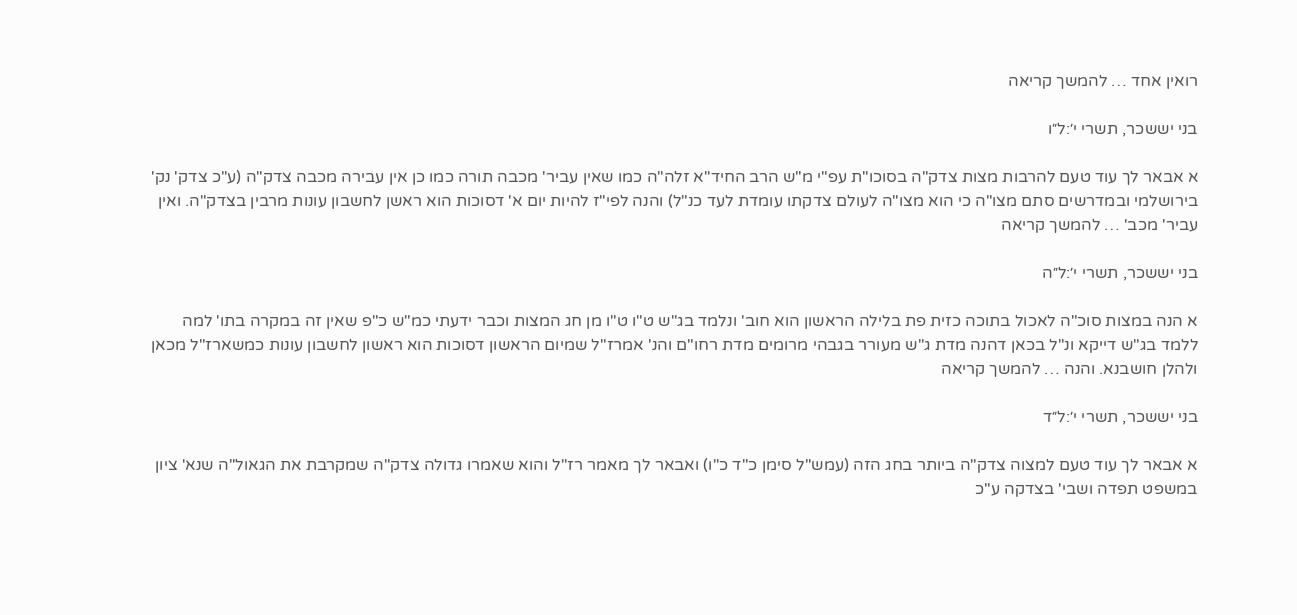רואין אחד … להמשך קריאה

בני יששכר, תשרי י׳:ל״ו

א אבאר לך עוד טעם להרבות מצות צדק"ה בסוכו"ת עפ"י מ"ש הרב החיד"א זלה"ה כמו שאין עביר' מכבה תורה כמו כן אין עבירה מכבה צדק"ה (ע"כ צדק' נק' בירושלמי ובמדרשים סתם מצו"ה כי הוא מצו"ה לעולם צדקתו עומדת לעד כנ"ל) והנה לפי"ז להיות יום א' דסוכות הוא ראשן לחשבון עונות מרבין בצדק"ה. ואין עביר' מכב' … להמשך קריאה

בני יששכר, תשרי י׳:ל״ה

א הנה במצות סוכ"ה לאכול בתוכה כזית פת בלילה הראשון הוא חוב' ונלמד בג"ש ט"ו ט"ו מן חג המצות וכבר ידעתי כמ"ש כ"פ שאין זה במקרה בתו' למה ללמד בג"ש דייקא ונ"ל בכאן דהנה מדת ג"ש מעורר בגבהי מרומים מדת רחו"ם והנ' אמרז"ל שמיום הראשון דסוכות הוא ראשון לחשבון עונות כמשארז"ל מכאן ולהלן חושבנא. והנה … להמשך קריאה

בני יששכר, תשרי י׳:ל״ד

א אבאר לך עוד טעם למצוה צדק"ה ביותר בחג הזה (עמש"ל סימן כ"ד כ"ו) ואבאר לך מאמר רז"ל והוא שאמרו גדולה צדק"ה שמקרבת את הגאול"ה שנא' ציון במשפט תפדה ושבי' בצדקה ע"כ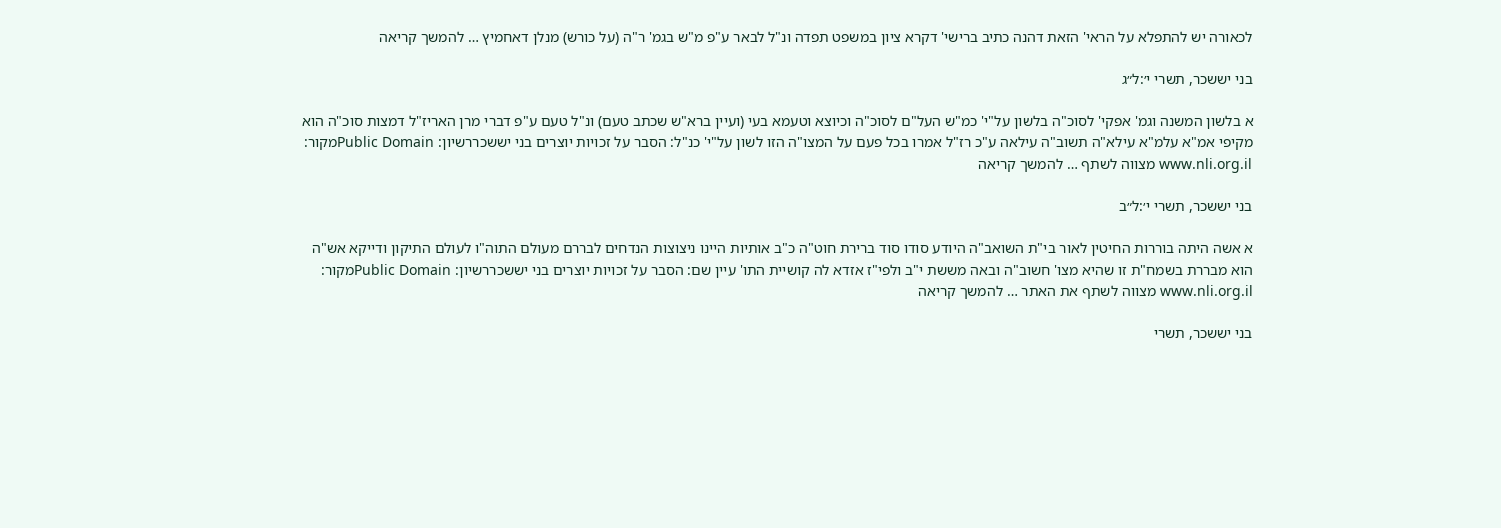לכאורה יש להתפלא על הראי' הזאת דהנה כתיב ברישי' דקרא ציון במשפט תפדה ונ"ל לבאר ע"פ מ"ש בגמ' ר"ה (על כורש) מנלן דאחמיץ … להמשך קריאה

בני יששכר, תשרי י׳:ל״ג

א בלשון המשנה וגמ' אפקי' לסוכ"ה בלשון על"י' כמ"ש העל"ם לסוכ"ה וכיוצא וטעמא בעי (ועיין ברא"ש שכתב טעם) ונ"ל טעם ע"פ דברי מרן האריז"ל דמצות סוכ"ה הוא מקיפי אמ"א עלמ"א עילא"ה תשוב"ה עילאה ע"כ רז"ל אמרו בכל פעם על המצו"ה הזו לשון על"י' כנ"ל: הסבר על זכויות יוצרים בני יששכררשיון: Public Domainמקור: www.nli.org.il מצווה לשתף … להמשך קריאה

בני יששכר, תשרי י׳:ל״ב

א אשה היתה בוררות החיטין לאור בי"ת השואב"ה היודע סודו סוד ברירת חוט"ה כ"ב אותיות היינו ניצוצות הנדחים לבררם מעולם התוה"ו לעולם התיקון ודייקא אש"ה הוא מבררת בשמח"ת זו שהיא מצו' חשוב"ה ובאה מששת י"ב ולפי"ז אזדא לה קושיית התו' עיין שם: הסבר על זכויות יוצרים בני יששכררשיון: Public Domainמקור: www.nli.org.il מצווה לשתף את האתר … להמשך קריאה

בני יששכר, תשרי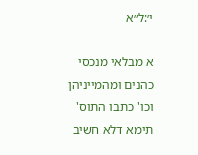י׳:ל״א

א מבלאי מנכסי כהנים ומהמייניהן וכו' כתבו התוס' תימא דלא חשיב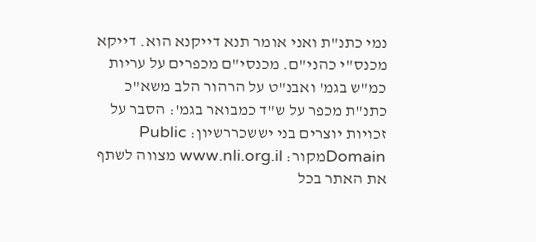נמי כתנ"ת ואני אומר תנא דייקנא הוא. דייקא מכנס"י כהני"ם. מכנסי"ם מכפרים על עריות כמ"ש בגמ' ואבנ"ט על הרהור הלב משא"כ כתנ"ת מכפר על ש"ד כמבואר בגמ': הסבר על זכויות יוצרים בני יששכררשיון: Public Domainמקור: www.nli.org.il מצווה לשתף את האתר בכל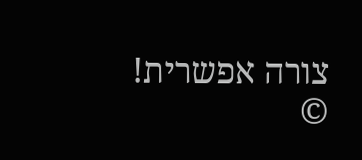צורה אפשרית! ©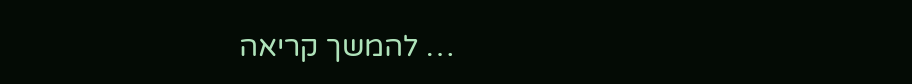… להמשך קריאה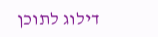דילוג לתוכן